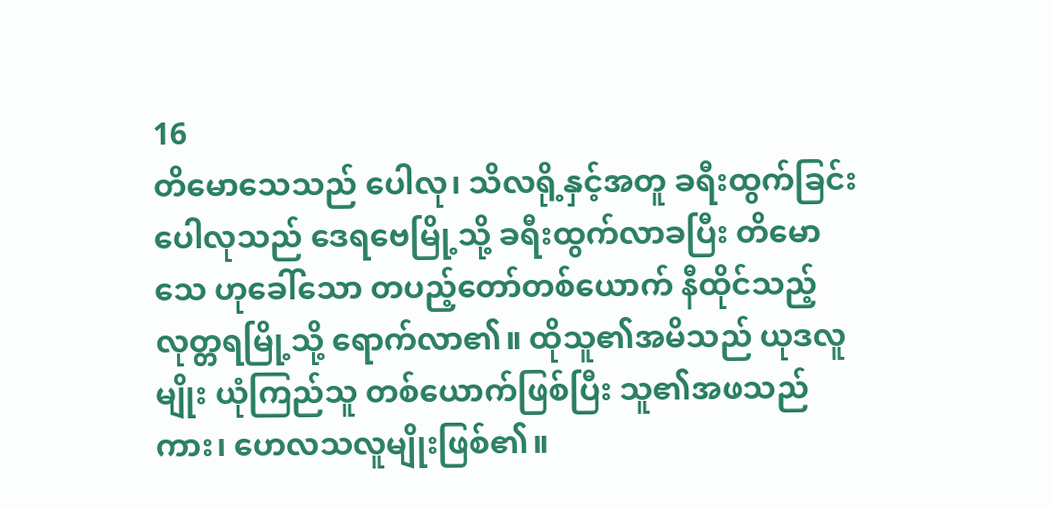16
တိမောသေသည် ပေါလု၊ သိလရို့နှင့်အတူ ခရီးထွက်ခြင်း
ပေါလုသည် ဒေရဗေမြို့သို့ ခရီးထွက်လာခပြီး တိမောသေ ဟုခေါ်သော တပည့်တော်တစ်ယောက် နီထိုင်သည့် လုတ္တရမြို့သို့ ရောက်လာ၏။ ထိုသူ၏အမိသည် ယုဒလူမျိုး ယုံကြည်သူ တစ်ယောက်ဖြစ်ပြီး သူ၏အဖသည်ကား၊ ဟေလသလူမျိုးဖြစ်၏။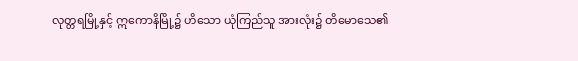လုတ္တရမြို့နှင့် ဣကောနိမြို့၌ ဟိသော ယုံကြည်သူ အားလုံး၌ တိမောသေ၏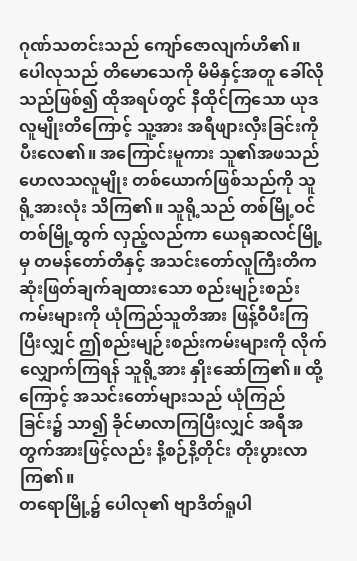ဂုဏ်သတင်းသည် ကျော်ဇောလျက်ဟိ၏။ ပေါလုသည် တိမောသေကို မိမိနှင့်အတူ ခေါ်လိုသည်ဖြစ်၍ ထိုအရပ်တွင် နီထိုင်ကြသော ယုဒလူမျိုးတိကြောင့် သူ့အား အရီဖျားလှီးခြင်းကို ပီးလေ၏။ အကြောင်းမူကား သူ၏အဖသည် ဟေလသလူမျိုး တစ်ယောက်ဖြစ်သည်ကို သူရို့အားလုံး သိကြ၏။ သူရို့သည် တစ်မြို့ဝင် တစ်မြို့ထွက် လှည့်လည်ကာ ယေရုဆလင်မြို့မှ တမန်တော်တိနှင့် အသင်းတော်လူကြီးတိက ဆုံးဖြတ်ချက်ချထားသော စည်းမျဉ်းစည်းကမ်းများကို ယုံကြည်သူတိအား ဖြန့်ဝီပီးကြပြီးလျှင် ဤစည်းမျဉ်းစည်းကမ်းများကို လိုက်လျှောက်ကြရန် သူရို့အား နှိုးဆော်ကြ၏။ ထို့ကြောင့် အသင်းတော်များသည် ယုံကြည်ခြင်း၌ သာ၍ ခိုင်မာလာကြပြီးလျှင် အရီအတွက်အားဖြင့်လည်း နိ့စဉ်နိ့တိုင်း တိုးပွားလာကြ၏။
တရောမြို့၌ ပေါလု၏ ဗျာဒိတ်ရူပါ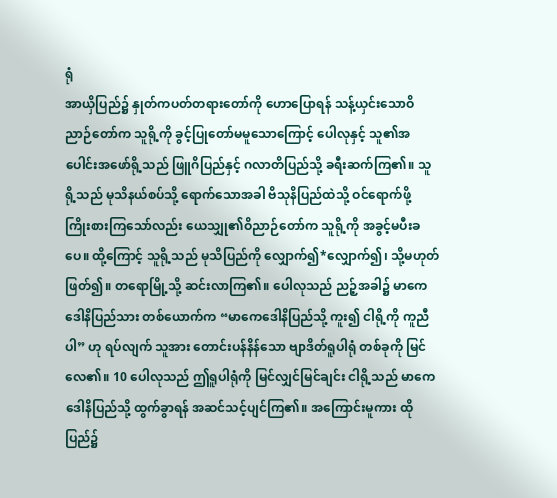ရုံ
အာယှိပြည်၌ နှုတ်ကပတ်တရားတော်ကို ဟောပြောရန် သန့်ယှင်းသောဝိညာဉ်တော်က သူရို့ကို ခွင့်ပြုတော်မမူသောကြောင့် ပေါလုနှင့် သူ၏အပေါင်းအဖော်ရို့သည် ဖြူဂိပြည်နှင့် ဂလာတိပြည်သို့ ခရီးဆက်ကြ၏။ သူရို့သည် မုသိနယ်စပ်သို့ ရောက်သောအခါ ဗိသုနိပြည်ထဲသို့ ဝင်ရောက်ဖို့ ကြိုးစားကြသော်လည်း ယေသျှု၏ဝိညာဉ်တော်က သူရို့ကို အခွင့်မပီးခပေ။ ထို့ကြောင့် သူရို့သည် မုသိပြည်ကို လျှောက်၍*လျှောက်၍၊ သို့မဟုတ် ဖြတ်၍။ တရောမြို့သို့ ဆင်းလာကြ၏။ ပေါလုသည် ညဉ့်အခါ၌ မာကေဒေါနိပြည်သား တစ်ယောက်က “မာကေဒေါနိပြည်သို့ ကူး၍ ငါရို့ကို ကူညီပါ” ဟု ရပ်လျက် သူအား တောင်းပန်နိန်သော ဗျာဒိတ်ရူပါရုံ တစ်ခုကို မြင်လေ၏။ 10 ပေါလုသည် ဤရူပါရုံကို မြင်လျှင်မြင်ချင်း ငါရို့သည် မာကေဒေါနိပြည်သို့ ထွက်ခွာရန် အဆင်သင့်ပျင်ကြ၏။ အကြောင်းမူကား ထိုပြည်၌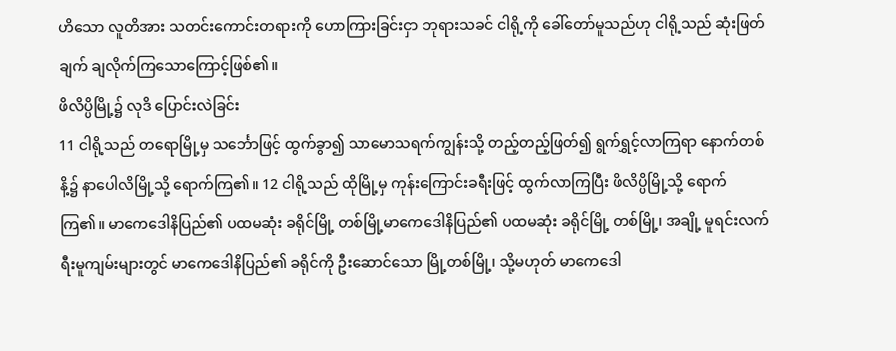ဟိသော လူတိအား သတင်းကောင်းတရားကို ဟောကြားခြင်းငှာ ဘုရားသခင် ငါရို့ကို ခေါ်တော်မူသည်ဟု ငါရို့သည် ဆုံးဖြတ်ချက် ချလိုက်ကြသောကြောင့်ဖြစ်၏။
ဖိလိပ္ပိမြို့၌ လုဒိ ပြောင်းလဲခြင်း
11 ငါရို့သည် တရောမြို့မှ သင်္ဘောဖြင့် ထွက်ခွာ၍ သာမောသရက်ကျွန်းသို့ တည့်တည့်ဖြတ်၍ ရွက်ရွှင့်လာကြရာ နောက်တစ်နိ့၌ နာပေါလိမြို့သို့ ရောက်ကြ၏။ 12 ငါရို့သည် ထိုမြို့မှ ကုန်းကြောင်းခရီးဖြင့် ထွက်လာကြပြီး ဖိလိပ္ပိမြို့သို့ ရောက်ကြ၏။ မာကေဒေါနိပြည်၏ ပထမဆုံး ခရိုင်မြို့ တစ်မြို့မာကေဒေါနိပြည်၏ ပထမဆုံး ခရိုင်မြို့ တစ်မြို့၊ အချို့ မူရင်းလက်ရီးမူကျမ်းများတွင် မာကေဒေါနိပြည်၏ ခရိုင်ကို ဦးဆောင်သော မြို့တစ်မြို့၊ သို့မဟုတ် မာကေဒေါ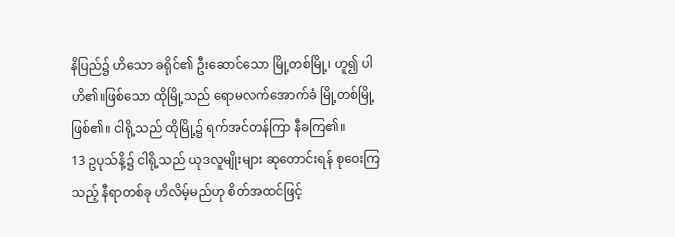နိပြည်၌ ဟိသော ခရိုင်၏ ဦးဆောင်သော မြို့တစ်မြို့၊ ဟူ၍ ပါဟိ၏။ဖြစ်သော ထိုမြို့သည် ရောမလက်အောက်ခံ မြို့တစ်မြို့ဖြစ်၏။ ငါရို့သည် ထိုမြို့၌ ရက်အင်တန်ကြာ နီခကြ၏။
13 ဥပုသ်နိ့၌ ငါရို့သည် ယုဒလူမျိုးများ ဆုတောင်းရန် စုဝေးကြသည့် နီရာတစ်ခု ဟိလိမ့်မည်ဟု စိတ်အထင်ဖြင့်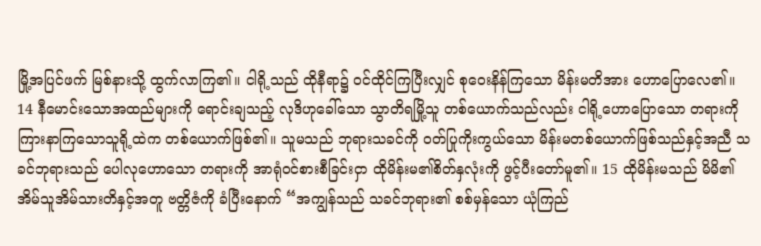မြို့အပြင်ဖက် မြစ်နားသို့ ထွက်လာကြ၏။ ငါရို့သည် ထိုနီရာ၌ ဝင်ထိုင်ကြပြီးလျှင် စုဝေးနိန်ကြသော မိန်းမတိအား ဟောပြောလေ၏။ 14 နီမောင်းသောအထည်များကို ရောင်းချသည့် လုဒိဟုခေါ်သော သွာတိရမြို့သူ တစ်ယောက်သည်လည်း ငါရို့ဟောပြောသော တရားကို ကြားနာကြသောသူရို့ထဲက တစ်ယောက်ဖြစ်၏။ သူမသည် ဘုရားသခင်ကို ဝတ်ပြုကိုးကွယ်သော မိန်းမတစ်ယောက်ဖြစ်သည်နှင့်အညီ သခင်ဘုရားသည် ပေါလုဟောသော တရားကို အာရုံဝင်စားစီခြင်းငှာ ထိုမိန်းမ၏စိတ်နှလုံးကို ဖွင့်ပီးတော်မူ၏။ 15 ထိုမိန်းမသည် မိမိ၏ အိမ်သူအိမ်သားတိနှင့်အတူ ဗတ္တိဇံကို ခံပြီးနောက် “အကျွန်သည် သခင်ဘုရား၏ စစ်မှန်သော ယုံကြည်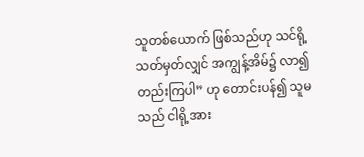သူတစ်ယောက် ဖြစ်သည်ဟု သင်ရို့ သတ်မှတ်လျှင် အကျွန့်အိမ်၌ လာ၍ တည်းကြပါ” ဟု တောင်းပန်၍ သူမသည် ငါရို့အား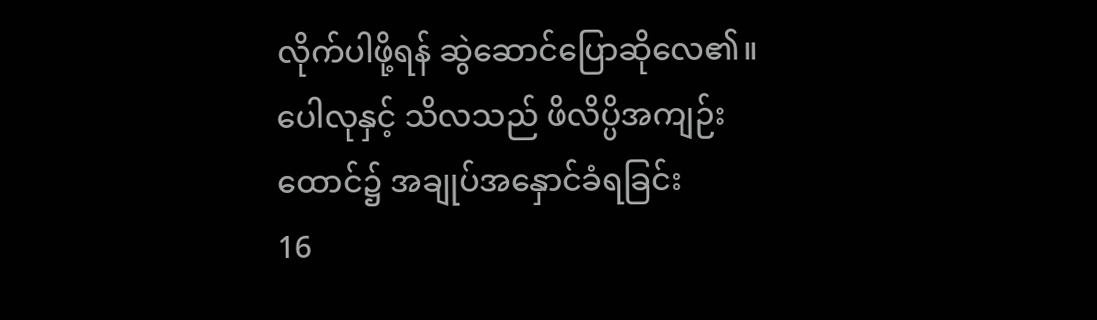လိုက်ပါဖို့ရန် ဆွဲဆောင်ပြောဆိုလေ၏။
ပေါလုနှင့် သိလသည် ဖိလိပ္ပိအကျဉ်းထောင်၌ အချုပ်အနှောင်ခံရခြင်း
16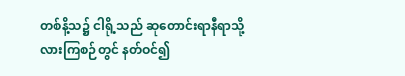တစ်နိ့သ၌ ငါရို့သည် ဆုတောင်းရာနီရာသို့ လားကြစဉ်တွင် နတ်ဝင်၍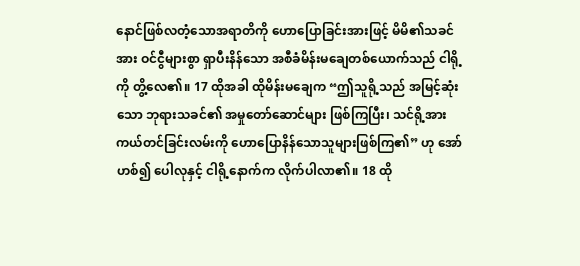နောင်ဖြစ်လတံ့သောအရာတိကို ဟောပြောခြင်းအားဖြင့် မိမိ၏သခင်အား ဝင်ငွီများစွာ ရှာပီးနိန်သော အစီခံမိန်းမချေတစ်ယောက်သည် ငါရို့ကို တွိ့လေ၏။ 17 ထိုအခါ ထိုမိန်းမချေက “ဤသူရို့သည် အမြင့်ဆုံးသော ဘုရားသခင်၏ အမှုတော်ဆောင်များ ဖြစ်ကြပြီး၊ သင်ရို့အား ကယ်တင်ခြင်းလမ်းကို ဟောပြောနိန်သောသူများဖြစ်ကြ၏” ဟု အော်ဟစ်၍ ပေါလုနှင့် ငါရို့နောက်က လိုက်ပါလာ၏။ 18 ထို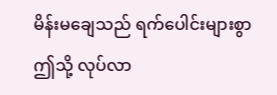မိန်းမ‌ချေသည် ရက်ပေါင်းများစွာ ဤသို့ လုပ်လာ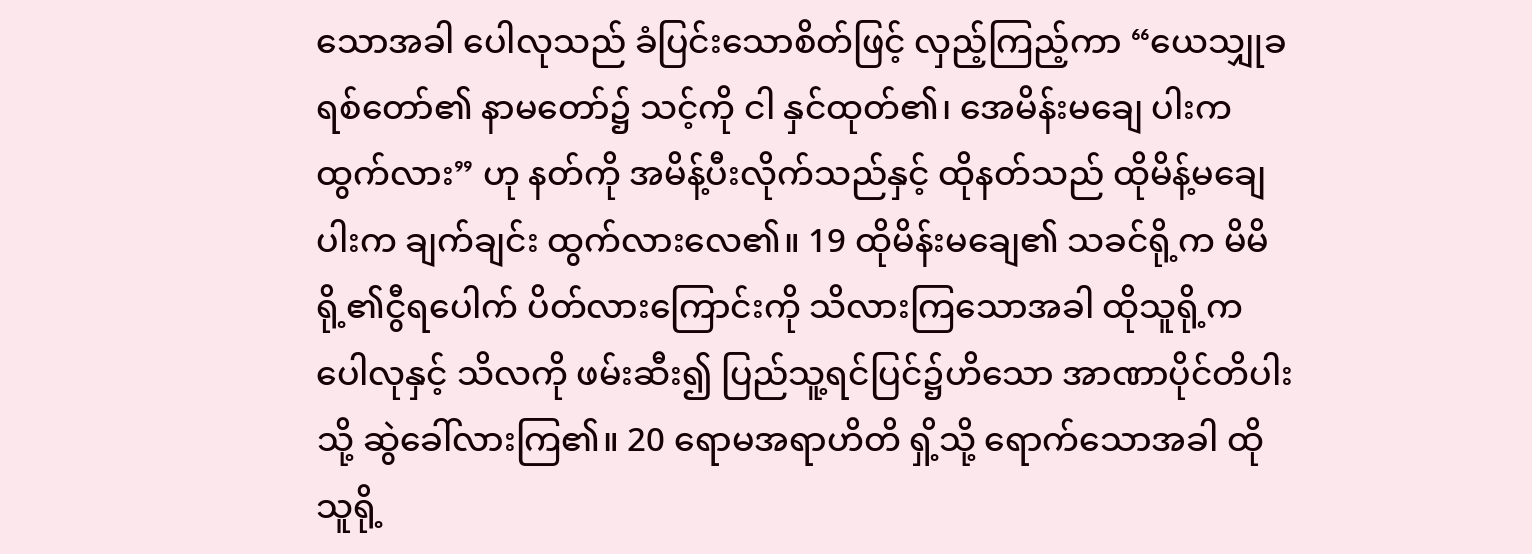သောအခါ ပေါလုသည် ခံပြင်းသောစိတ်ဖြင့် လှည့်ကြည့်ကာ “ယေသျှုခရစ်တော်၏ နာမတော်၌ သင့်ကို ငါ နှင်ထုတ်၏၊ အေမိန်းမချေ ပါးက ထွက်လား” ဟု နတ်ကို အမိန့်ပီးလိုက်သည်နှင့် ထိုနတ်သည် ထိုမိန့်မချေပါးက ချက်ချင်း ထွက်လားလေ၏။ 19 ထိုမိန်းမချေ၏ သခင်ရို့က မိမိရို့၏ငွီရပေါက် ပိတ်လားကြောင်းကို သိလားကြသောအခါ ထိုသူရို့က ပေါလုနှင့် သိလကို ဖမ်းဆီး၍ ပြည်သူ့ရင်ပြင်၌ဟိသော အာဏာပိုင်တိပါးသို့ ဆွဲခေါ်လားကြ၏။ 20 ရောမအရာဟိတိ ရှိ့သို့ ရောက်သောအခါ ထိုသူရို့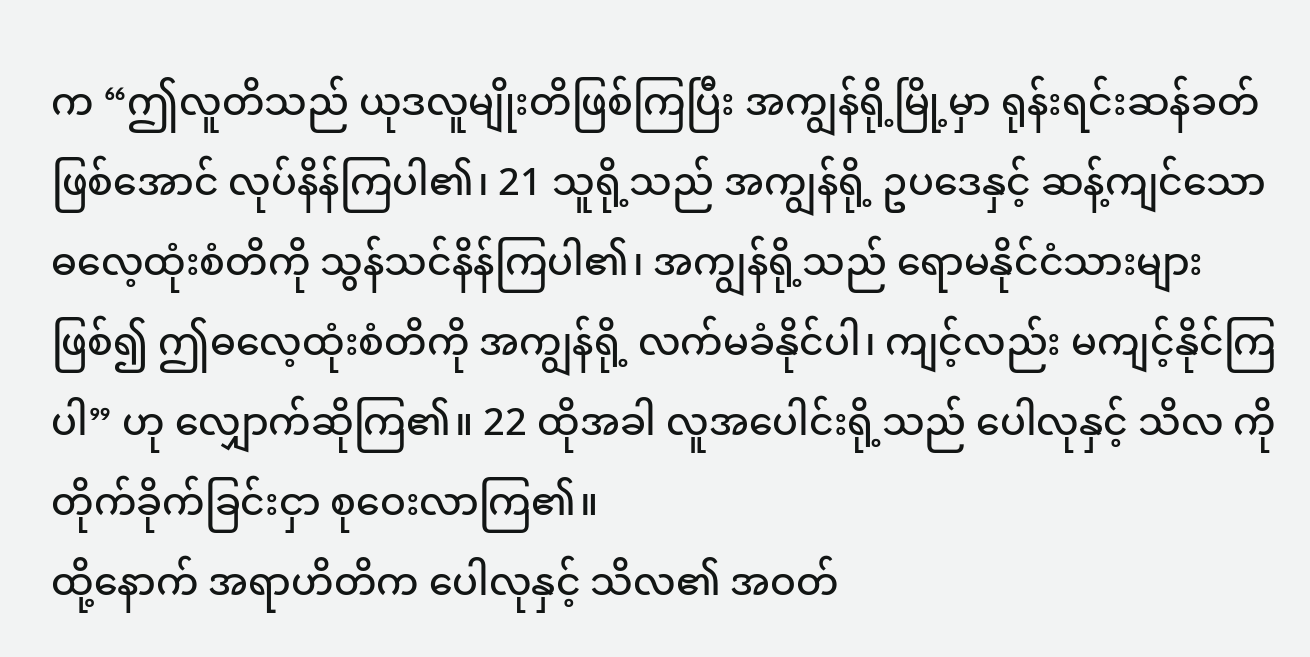က “ဤလူတိသည် ယုဒလူမျိုးတိဖြစ်ကြပြီး အကျွန်ရို့မြို့မှာ ရုန်းရင်းဆန်ခတ်ဖြစ်အောင် လုပ်နိန်ကြပါ၏၊ 21 သူရို့သည် အကျွန်ရို့ ဥပဒေနှင့် ဆန့်ကျင်သော ဓလေ့ထုံးစံတိကို သွန်သင်နိန်ကြပါ၏၊ အကျွန်ရို့သည် ရောမနိုင်ငံသားများဖြစ်၍ ဤဓလေ့ထုံးစံတိကို အကျွန်ရို့ လက်မခံနိုင်ပါ၊ ကျင့်လည်း မကျင့်နိုင်ကြပါ” ဟု လျှောက်ဆိုကြ၏။ 22 ထိုအခါ လူအပေါင်းရို့သည် ပေါလုနှင့် သိလ ကို တိုက်ခိုက်ခြင်းငှာ စုဝေးလာကြ၏။
ထို့နောက် အရာဟိတိက ပေါလုနှင့် သိလ၏ အဝတ်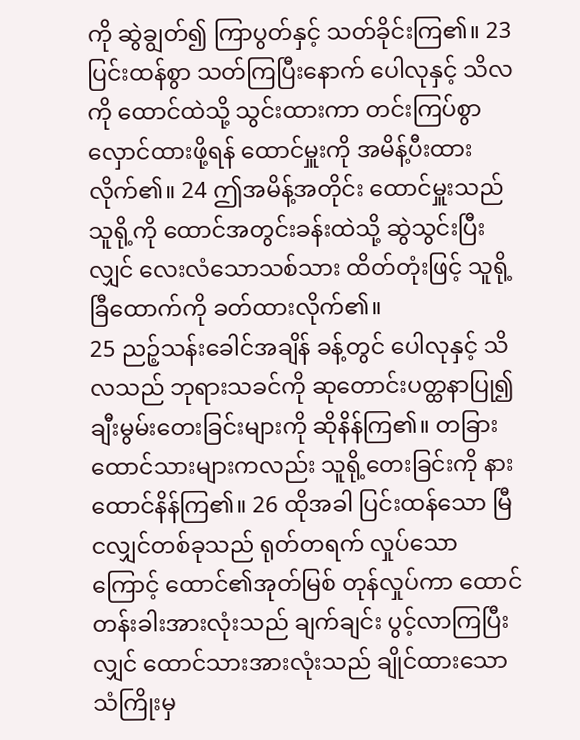ကို ဆွဲချွတ်၍ ကြာပွတ်နှင့် သတ်ခိုင်းကြ၏။ 23 ပြင်းထန်စွာ သတ်ကြပြီးနောက် ပေါလုနှင့် သိလကို ထောင်ထဲသို့ သွင်းထားကာ တင်းကြပ်စွာ လှောင်ထားဖို့ရန် ထောင်မှူးကို အမိန့်ပီးထားလိုက်၏။ 24 ဤအမိန့်အတိုင်း ထောင်မှူးသည် သူရို့ကို ထောင်အတွင်းခန်းထဲသို့ ဆွဲသွင်းပြီးလျှင် လေးလံသောသစ်သား ထိတ်တုံးဖြင့် သူရို့ခြီထောက်ကို ခတ်ထားလိုက်၏။
25 ညဉ့်သန်းခေါင်အချိန် ခန့်တွင် ပေါလုနှင့် သိလသည် ဘုရားသခင်ကို ဆုတောင်းပတ္ထနာပြု၍ ချီးမွမ်းတေးခြင်းများကို ဆိုနိန်ကြ၏။ တခြားထောင်သားများကလည်း သူရို့တေးခြင်းကို နားထောင်နိန်ကြ၏။ 26 ထိုအခါ ပြင်းထန်သော မြီငလျှင်တစ်ခုသည် ရုတ်တရက် လှုပ်သောကြောင့် ထောင်၏အုတ်မြစ် တုန်လှုပ်ကာ ထောင်တန်းခါးအားလုံးသည် ချက်ချင်း ပွင့်လာကြပြီးလျှင် ထောင်သားအားလုံးသည် ချိုင်ထားသော သံကြိုးမှ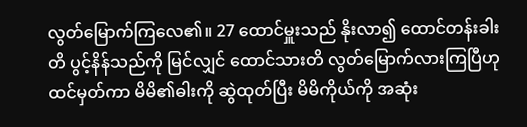လွတ်မြောက်ကြလေ၏။ 27 ထောင်မှူးသည် နိုးလာ၍ ထောင်တန်းခါးတိ ပွင့်နိန်သည်ကို မြင်လျှင် ထောင်သားတိ လွတ်မြောက်လားကြပြီဟု ထင်မှတ်ကာ မိမိ၏ဓါးကို ဆွဲထုတ်ပြီး မိမိကိုယ်ကို အဆုံး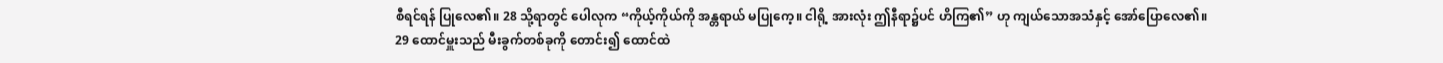စီရင်ရန် ပြုလေ၏။ 28 သို့ရာတွင် ပေါလုက “ကိုယ့်ကိုယ်ကို အန္တရာယ် မပြုကေ့။ ငါရို့ အားလုံး ဤနီရာ၌ပင် ဟိကြ၏” ဟု ကျယ်သောအသံနှင့် အော်ပြောလေ၏။
29 ထောင်မှူးသည် မီးခွက်တစ်ခုကို တောင်း၍ ထောင်ထဲ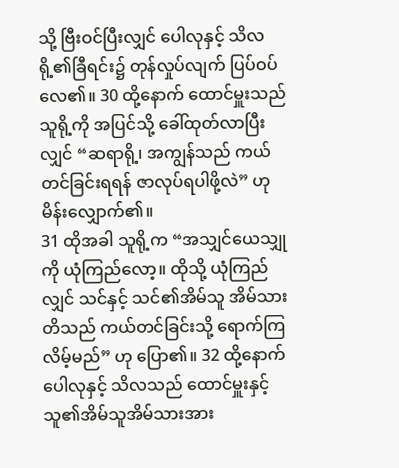သို့ ဗြီးဝင်ပြီးလျှင် ပေါလုနှင့် သိလရို့၏ခြီရင်း၌ တုန်လှုပ်လျက် ပြပ်ဝပ်လေ၏။ 30 ထို့နောက် ထောင်မှူးသည် သူရို့ကို အပြင်သို့ ခေါ်ထုတ်လာပြီးလျှင် “ဆရာရို့၊ အကျွန်သည် ကယ်တင်ခြင်းရရန် ဇာလုပ်ရပါဖို့လဲ” ဟု မိန်းလျှောက်၏။
31 ထိုအခါ သူရို့က “အသျှင်ယေသျှုကို ယုံကြည်လော့။ ထိုသို့ ယုံကြည်လျှင် သင်နှင့် သင်၏အိမ်သူ အိမ်သားတိသည် ကယ်တင်ခြင်းသို့ ရောက်ကြလိမ့်မည်” ဟု ပြော၏။ 32 ထို့နောက် ပေါလုနှင့် သိလသည် ထောင်မှူးနှင့် သူ၏အိမ်သူအိမ်သားအား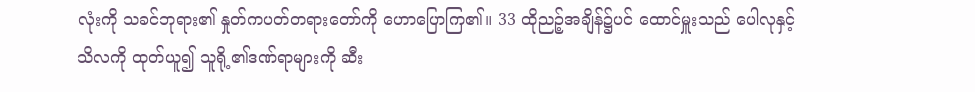လုံးကို သခင်ဘုရား၏ နှုတ်ကပတ်တရားတော်ကို ဟောပြောကြ၏။ 33 ထိုညဉ့်အချိန်၌ပင် ထောင်မှူးသည် ပေါလုနှင့်သိလကို ထုတ်ယူ၍ သူရို့၏ဒဏ်ရာများကို ဆီး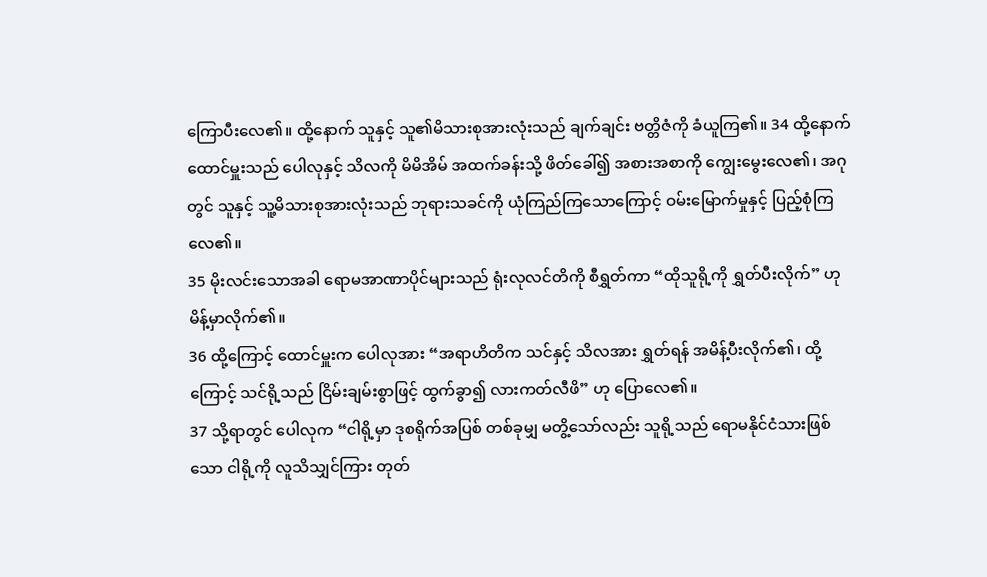ကြောပီးလေ၏။ ထို့နောက် သူနှင့် သူ၏မိသားစုအားလုံးသည် ချက်ချင်း ဗတ္တိဇံကို ခံယူကြ၏။ 34 ထို့နောက် ထောင်မှူးသည် ပေါလုနှင့် သိလကို မိမိအိမ် အထက်ခန်းသို့ ဖိတ်ခေါ်၍ အစားအစာကို ကျွေးမွေးလေ၏၊ အဂုတွင် သူနှင့် သူ့မိသားစုအားလုံးသည် ဘုရားသခင်ကို ယုံကြည်ကြသောကြောင့် ဝမ်းမြောက်မှုနှင့် ပြည့်စုံကြလေ၏။
35 မိုးလင်းသောအခါ ရောမအာဏာပိုင်များသည် ရုံးလုလင်တိကို စီရွှတ်ကာ “ထိုသူရို့ကို ရွှတ်ပီးလိုက်” ဟု မိန့်မှာလိုက်၏။
36 ထို့ကြောင့် ထောင်မှူးက ပေါလုအား “အရာဟိတိက သင်နှင့် သိလအား ရွှတ်ရန် အမိန့်ပီးလိုက်၏၊ ထို့ကြောင့် သင်ရို့သည် ငြိမ်းချမ်းစွာဖြင့် ထွက်ခွာ၍ လားကတ်လီဖိ” ဟု ပြောလေ၏။
37 သို့ရာတွင် ပေါလုက “ငါရို့မှာ ဒုစရိုက်အပြစ် တစ်ခုမျှ မတွိ့သော်လည်း သူရို့သည် ရောမနိုင်ငံသားဖြစ်သော ငါရို့ကို လူသိသျှင်ကြား တုတ်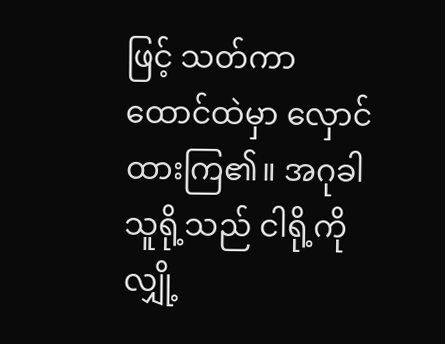ဖြင့် သတ်ကာ ထောင်ထဲမှာ လှောင်ထားကြ၏။ အဂုခါ သူရို့သည် ငါရို့ကို လျှို့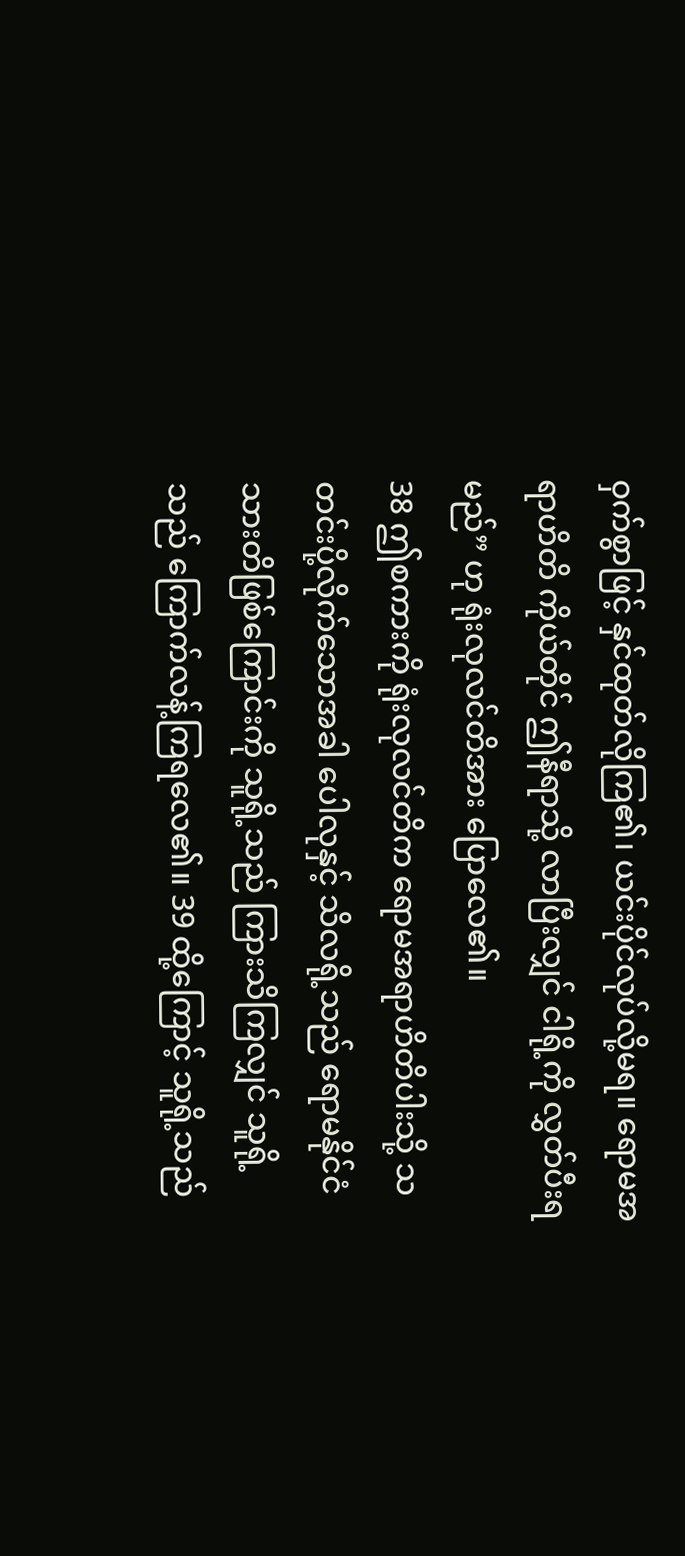ဝှက်စွာဖြင့် နှင်ထုတ်လိုကြ၏၊ ယင်းပိုင်လုပ်လို့မရ။ ရောမအရာဟိတိ ကိုယ်တိုင် ဤနီရာသို့ လာပြီးလျှင် ငါရို့ကို လွှတ်ပီးရမည်” ဟု ရုံးလုလင်တိအား ပြောလေ၏။
38 ဤစကားကို ရုံးလုလင်တိက ရောမအရာဟိတိပါးသို့ သတင်းပို့လိုက်သောအခါ ပေါလုနှင့် သိလရို့သည် ရောမနိုင်ငံသားတိဖြစ်ကြောင်းကို သူရို့သည် ကြားသိကြလျှင် သူရို့သည် ကြောက်လန့်ကြရလေ၏။ 39 ထို့ကြောင့် သူရို့သည်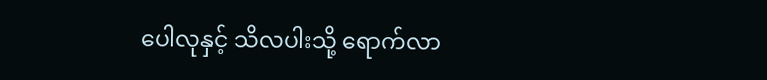ပေါလုနှင့် သိလပါးသို့ ရောက်လာ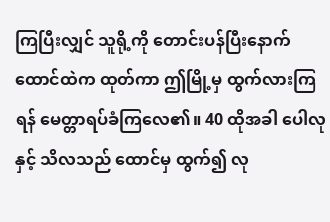ကြပြီးလျှင် သူရို့ကို တောင်းပန်ပြီးနောက် ထောင်ထဲက ထုတ်ကာ ဤမြို့မှ ထွက်လားကြရန် မေတ္တာရပ်ခံကြလေ၏။ 40 ထိုအခါ ပေါလုနှင့် သိလသည် ထောင်မှ ထွက်၍ လု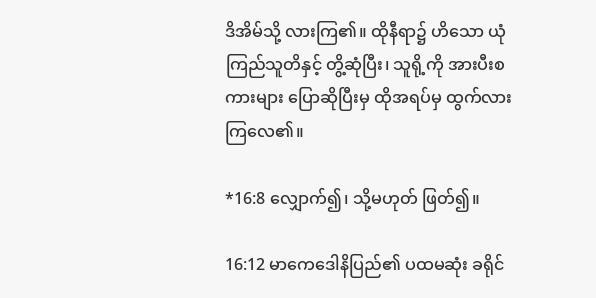ဒိအိမ်သို့ လားကြ၏။ ထိုနီရာ၌ ဟိသော ယုံကြည်သူတိနှင့် တွိ့ဆုံပြီး၊ သူရို့ကို အားပီးစကားများ ပြောဆိုပြီးမှ ထိုအရပ်မှ ထွက်လားကြလေ၏။

*16:8 လျှောက်၍၊ သို့မဟုတ် ဖြတ်၍။

16:12 မာကေဒေါနိပြည်၏ ပထမဆုံး ခရိုင်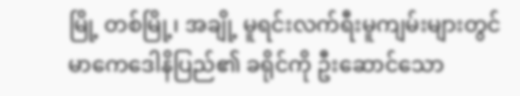မြို့ တစ်မြို့၊ အချို့ မူရင်းလက်ရီးမူကျမ်းများတွင် မာကေဒေါနိပြည်၏ ခရိုင်ကို ဦးဆောင်သော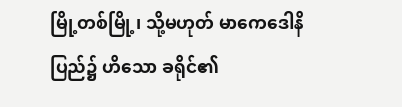မြို့တစ်မြို့၊ သို့မဟုတ် မာကေဒေါနိပြည်၌ ဟိသော ခရိုင်၏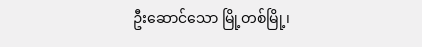ဦးဆောင်သော မြို့တစ်မြို့၊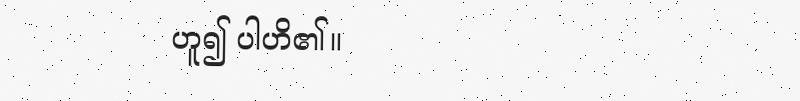ဟူ၍ ပါဟိ၏။